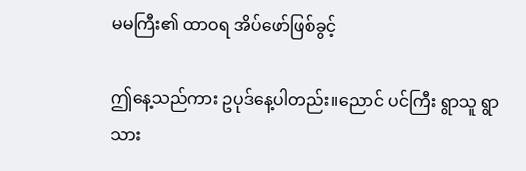မမကြီး၏ ထာဝရ အိပ်ဖော်ဖြစ်ခွင့်

ဤနေ့သည်ကား ဥပုဒ်နေ့ပါတည်း။ညောင် ပင်ကြီး ရွာသူ ရွာသား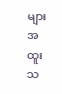များ အထူးသ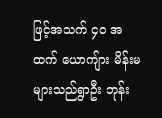ဖြင့်အသက် ၄၀ အထက် ယောကျ်ား မိန်းမများသည်ရွာဦး ဘုန်း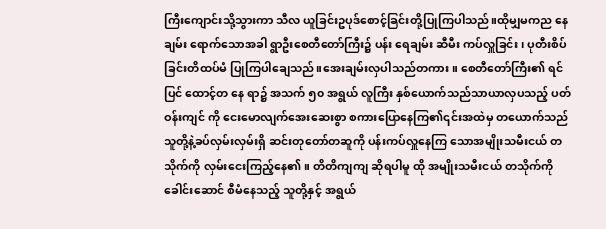ကြီးကျောင်းသို့သွားကာ သီလ ယူခြင်းဥပုဒ်စောင့်ခြင်းတို့ပြုကြပါသည်။ထိုမျှမကည နေချမ်း ရောက်သောအခါ ရွာဦးစေတီတော်ကြီး၌ ပန်း ရေချမ်း ဆီမီး ကပ်လှူခြင်း ၊ ပုတီးစိပ်ခြင်းတိထပ်မံ ပြုကြပါချေသည်။အေးချမ်းလှပါသည်တကား။ စေတီတော်ကြီး၏ ရင်ပြင် ထောင့်တ နေ ရာ၌ အသက် ၅၀ အရွယ် လူကြီး နှစ်ယောက်သည်သာယာလှပသည့် ပတ်ဝန်းကျင် ကို ငေးမောလျက်အေးဆေးစွာ စကားပြောနေကြ၏၎င်းအထဲမှ တယောက်သည် သူတို့နဲ့ခပ်လှမ်းလှမ်းရှိ ဆင်းတုတော်တဆူကို ပန်းကပ်လှူနေကြ သောအမျိုးသမီးငယ် တသိုက်ကို လှမ်းငေးကြည့်နေ၏။ တိတိကျကျ ဆိုရပါမူ ထို အမျိုးသမီးငယ် တသိုက်ကို ခေါင်းဆောင် စီမံနေသည့် သူတို့နှင့် အရွယ်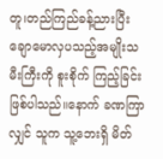တူ၊တည်ကြည်ခန့်ညားပြီး ချောမောလှပသည့်အမျိုးသမီးကြီးကို စူးစိုက် ကြည့်ခြင်းဖြစ်ပါသည်။နောက် ခဏကြာလျှင် သူက သူ့ဘေးရှိ မိတ်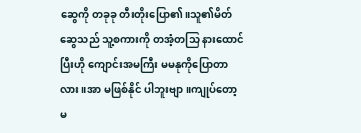ဆွေကို တခုခု တီးတိုးပြော၏။သူ၏မိတ်ဆွေသည် သူ့စကားကို တအံ့တသြ နားထောင်ပြီးဟို ကျောင်းအမကြီး မမနုကိုပြောတာလား။အာ မဖြစ်နိုင် ပါဘူးဗျာ။ကျုပ်တော့ မ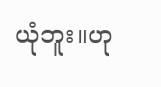ယုံဘူး။ဟု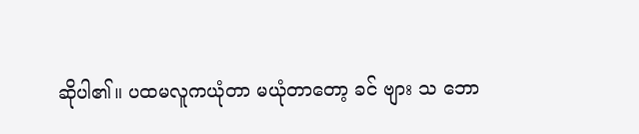ဆိုပါ၏။ ပထမလူကယုံတာ မယုံတာတော့ ခင် ဗျား သ ဘော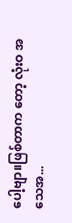ပေါ့ဗျာ။ဖြစ်တာက တော့ လုံးဝ အ သေအ...